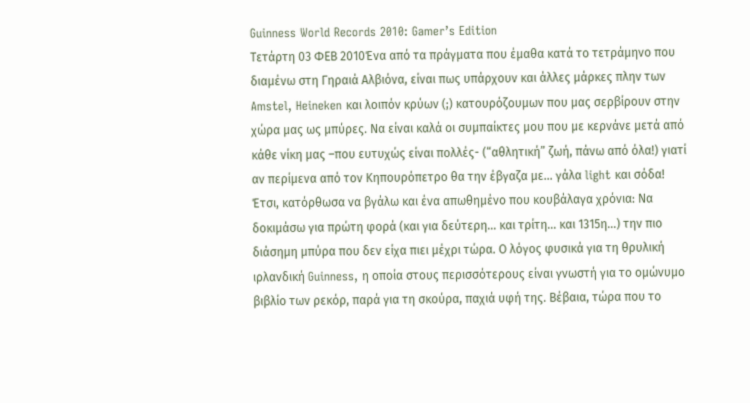Guinness World Records 2010: Gamer’s Edition
Τετάρτη 03 ΦΕΒ 2010Ένα από τα πράγματα που έμαθα κατά το τετράμηνο που διαμένω στη Γηραιά Αλβιόνα, είναι πως υπάρχουν και άλλες μάρκες πλην των Amstel, Heineken και λοιπόν κρύων (;) κατουρόζουμων που μας σερβίρουν στην χώρα μας ως μπύρες. Να είναι καλά οι συμπαίκτες μου που με κερνάνε μετά από κάθε νίκη μας –που ευτυχώς είναι πολλές- (“αθλητική” ζωή, πάνω από όλα!) γιατί αν περίμενα από τον Κηπουρόπετρο θα την έβγαζα με… γάλα light και σόδα! Έτσι, κατόρθωσα να βγάλω και ένα απωθημένο που κουβάλαγα χρόνια: Να δοκιμάσω για πρώτη φορά (και για δεύτερη… και τρίτη… και 1315η…) την πιο διάσημη μπύρα που δεν είχα πιει μέχρι τώρα. Ο λόγος φυσικά για τη θρυλική ιρλανδική Guinness, η οποία στους περισσότερους είναι γνωστή για το ομώνυμο βιβλίο των ρεκόρ, παρά για τη σκούρα, παχιά υφή της. Βέβαια, τώρα που το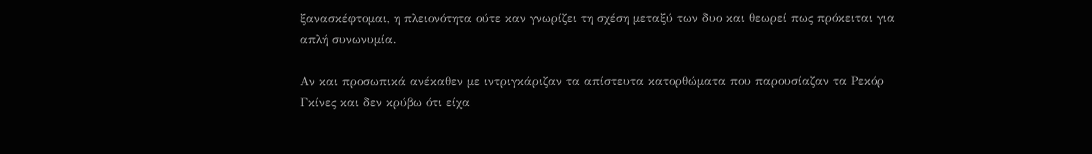ξανασκέφτομαι, η πλειονότητα ούτε καν γνωρίζει τη σχέση μεταξύ των δυο και θεωρεί πως πρόκειται για απλή συνωνυμία.

Αν και προσωπικά ανέκαθεν με ιντριγκάριζαν τα απίστευτα κατορθώματα που παρουσίαζαν τα Ρεκόρ Γκίνες και δεν κρύβω ότι είχα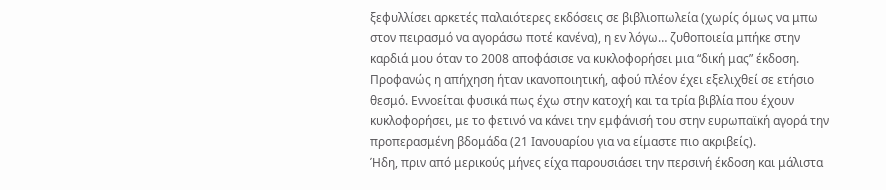ξεφυλλίσει αρκετές παλαιότερες εκδόσεις σε βιβλιοπωλεία (χωρίς όμως να μπω στον πειρασμό να αγοράσω ποτέ κανένα), η εν λόγω… ζυθοποιεία μπήκε στην καρδιά μου όταν το 2008 αποφάσισε να κυκλοφορήσει μια “δική μας” έκδοση. Προφανώς η απήχηση ήταν ικανοποιητική, αφού πλέον έχει εξελιχθεί σε ετήσιο θεσμό. Εννοείται φυσικά πως έχω στην κατοχή και τα τρία βιβλία που έχουν κυκλοφορήσει, με το φετινό να κάνει την εμφάνισή του στην ευρωπαϊκή αγορά την προπερασμένη βδομάδα (21 Ιανουαρίου για να είμαστε πιο ακριβείς).
Ήδη, πριν από μερικούς μήνες είχα παρουσιάσει την περσινή έκδοση και μάλιστα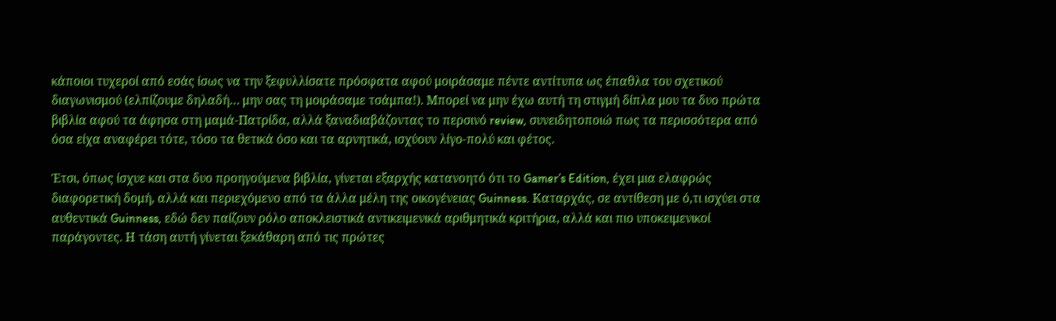κάποιοι τυχεροί από εσάς ίσως να την ξεφυλλίσατε πρόσφατα αφού μοιράσαμε πέντε αντίτυπα ως έπαθλα του σχετικού διαγωνισμού (ελπίζουμε δηλαδή… μην σας τη μοιράσαμε τσάμπα!). Μπορεί να μην έχω αυτή τη στιγμή δίπλα μου τα δυο πρώτα βιβλία αφού τα άφησα στη μαμά-Πατρίδα, αλλά ξαναδιαβάζοντας το περσινό review, συνειδητοποιώ πως τα περισσότερα από όσα είχα αναφέρει τότε, τόσο τα θετικά όσο και τα αρνητικά, ισχύουν λίγο-πολύ και φέτος.

Έτσι, όπως ίσχυε και στα δυο προηγούμενα βιβλία, γίνεται εξαρχής κατανοητό ότι το Gamer’s Edition, έχει μια ελαφρώς διαφορετική δομή, αλλά και περιεχόμενο από τα άλλα μέλη της οικογένειας Guinness. Καταρχάς, σε αντίθεση με ό,τι ισχύει στα αυθεντικά Guinness, εδώ δεν παίζουν ρόλο αποκλειστικά αντικειμενικά αριθμητικά κριτήρια, αλλά και πιο υποκειμενικοί παράγοντες. Η τάση αυτή γίνεται ξεκάθαρη από τις πρώτες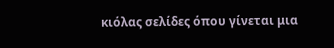κιόλας σελίδες όπου γίνεται μια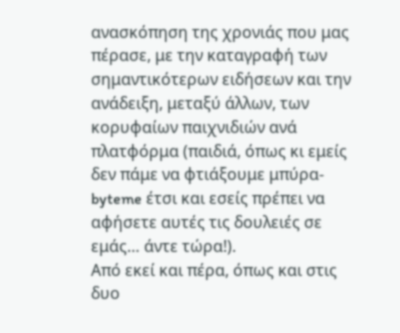ανασκόπηση της χρονιάς που μας πέρασε, με την καταγραφή των σημαντικότερων ειδήσεων και την ανάδειξη, μεταξύ άλλων, των κορυφαίων παιχνιδιών ανά πλατφόρμα (παιδιά, όπως κι εμείς δεν πάμε να φτιάξουμε μπύρα-byteme έτσι και εσείς πρέπει να αφήσετε αυτές τις δουλειές σε εμάς… άντε τώρα!).
Από εκεί και πέρα, όπως και στις δυο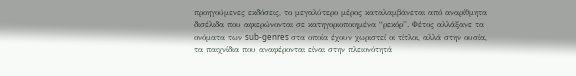προηγούμενες εκδόσεις, το μεγαλύτερο μέρος καταλαμβάνεται από αναρίθμητα δισέλιδα που αφιερώνονται σε κατηγοριοποιημένα “ρεκόρ”. Φέτος αλλάξανε τα ονόματα των sub-genres στα οποία έχουν χωριστεί οι τίτλοι, αλλά στην ουσία, τα παιχνίδια που αναφέρονται είναι στην πλειονότητά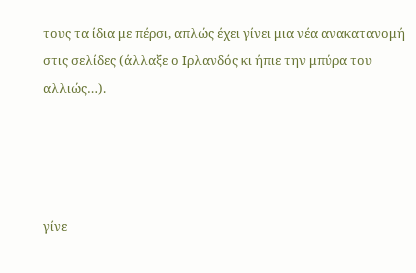τους τα ίδια με πέρσι, απλώς έχει γίνει μια νέα ανακατανομή στις σελίδες (άλλαξε ο Ιρλανδός κι ήπιε την μπύρα του αλλιώς…).




γίνε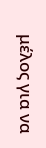μέλος για να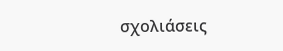σχολιάσεις